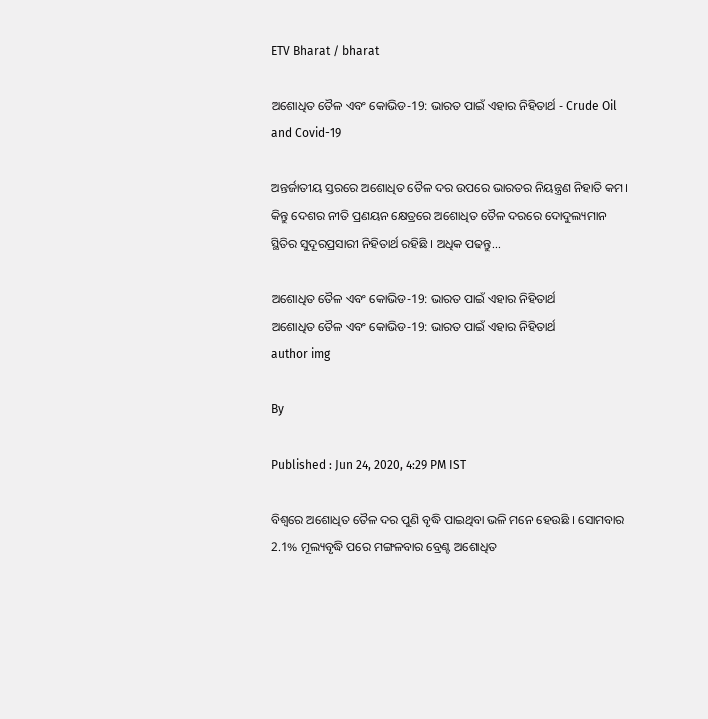ETV Bharat / bharat

ଅଶୋଧିତ ତୈଳ ଏବଂ କୋଭିଡ-19: ଭାରତ ପାଇଁ ଏହାର ନିହିତାର୍ଥ - Crude Oil and Covid-19

ଅନ୍ତର୍ଜାତୀୟ ସ୍ତରରେ ଅଶୋଧିତ ତୈଳ ଦର ଉପରେ ଭାରତର ନିୟନ୍ତ୍ରଣ ନିହାତି କମ। କିନ୍ତୁ ଦେଶର ନୀତି ପ୍ରଣୟନ କ୍ଷେତ୍ରରେ ଅଶୋଧିତ ତୈଳ ଦରରେ ଦୋଦୁଲ୍ୟମାନ ସ୍ଥିତିର ସୁଦୂରପ୍ରସାରୀ ନିହିତାର୍ଥ ରହିଛି । ଅଧିକ ପଢନ୍ତୁ...

ଅଶୋଧିତ ତୈଳ ଏବଂ କୋଭିଡ-19: ଭାରତ ପାଇଁ ଏହାର ନିହିତାର୍ଥ
ଅଶୋଧିତ ତୈଳ ଏବଂ କୋଭିଡ-19: ଭାରତ ପାଇଁ ଏହାର ନିହିତାର୍ଥ
author img

By

Published : Jun 24, 2020, 4:29 PM IST

ବିଶ୍ବରେ ଅଶୋଧିତ ତୈଳ ଦର ପୁଣି ବୃଦ୍ଧି ପାଇଥିବା ଭଳି ମନେ ହେଉଛି । ସୋମବାର 2.1% ମୂଲ୍ୟବୃଦ୍ଧି ପରେ ମଙ୍ଗଳବାର ବ୍ରେଣ୍ଟ ଅଶୋଧିତ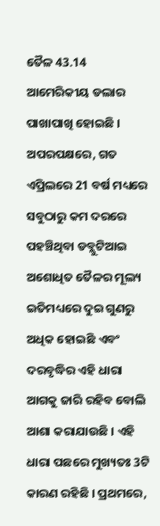ତୈଳ 43.14 ଆମେରିକୀୟ ଡଲାର ପାଖାପାଖି ହୋଇଛି । ଅପରପକ୍ଷରେ, ଗତ ଏପ୍ରିଲରେ 21 ବର୍ଷ ମଧ୍ୟରେ ସବୁଠାରୁ କମ ଦରରେ ପହଞ୍ଚିଥିବା ଡବ୍ଲୁଟିଆଇ ଅଶୋଧିତ ତୈଳର ମୂଲ୍ୟ ଇତିମଧ୍ୟରେ ଦୁଇ ଗୁଣରୁ ଅଧିକ ହୋଇଛି ଏବଂ ଦରବୃଦ୍ଧିର ଏହି ଧାରା ଆଗକୁ ଜାରି ରହିବ ବୋଲି ଆଶା କରାଯାଉଛି । ଏହି ଧାରା ପଛରେ ମୁଖ୍ୟତଃ 3ଟି କାରଣ ରହିଛି । ପ୍ରଥମରେ,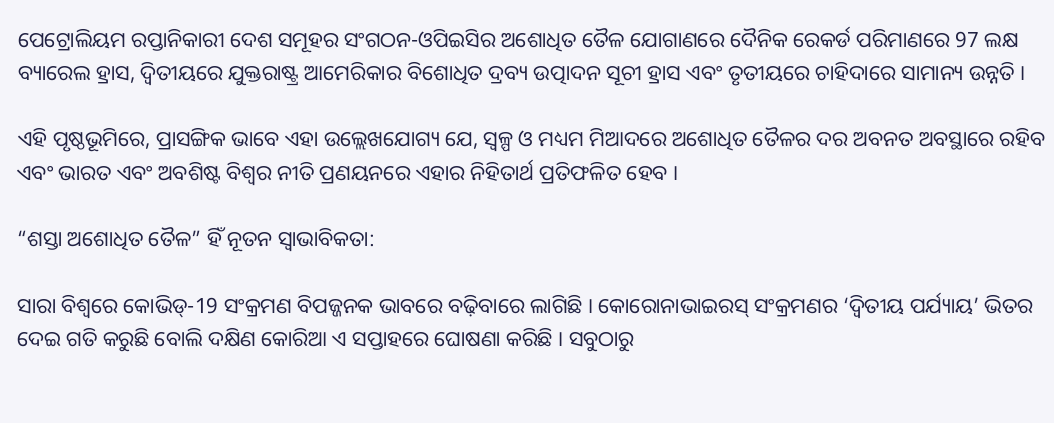ପେଟ୍ରୋଲିୟମ ରପ୍ତାନିକାରୀ ଦେଶ ସମୂହର ସଂଗଠନ-ଓପିଇସିର ଅଶୋଧିତ ତୈଳ ଯୋଗାଣରେ ଦୈନିକ ରେକର୍ଡ ପରିମାଣରେ 97 ଲକ୍ଷ ବ୍ୟାରେଲ ହ୍ରାସ, ଦ୍ବିତୀୟରେ ଯୁକ୍ତରାଷ୍ଟ୍ର ଆମେରିକାର ବିଶୋଧିତ ଦ୍ରବ୍ୟ ଉତ୍ପାଦନ ସୂଚୀ ହ୍ରାସ ଏବଂ ତୃତୀୟରେ ଚାହିଦାରେ ସାମାନ୍ୟ ଉନ୍ନତି ।

ଏହି ପୃଷ୍ଠଭୂମିରେ, ପ୍ରାସଙ୍ଗିକ ଭାବେ ଏହା ଉଲ୍ଲେଖଯୋଗ୍ୟ ଯେ, ସ୍ବଳ୍ପ ଓ ମଧ୍ୟମ ମିଆଦରେ ଅଶୋଧିତ ତୈଳର ଦର ଅବନତ ଅବସ୍ଥାରେ ରହିବ ଏବଂ ଭାରତ ଏବଂ ଅବଶିଷ୍ଟ ବିଶ୍ବର ନୀତି ପ୍ରଣୟନରେ ଏହାର ନିହିତାର୍ଥ ପ୍ରତିଫଳିତ ହେବ ।

“ଶସ୍ତା ଅଶୋଧିତ ତୈଳ” ହିଁ ନୂତନ ସ୍ବାଭାବିକତା:

ସାରା ବିଶ୍ବରେ କୋଭିଡ୍‌-19 ସଂକ୍ରମଣ ବିପଜ୍ଜନକ ଭାବରେ ବଢ଼ିବାରେ ଲାଗିଛି । କୋରୋନାଭାଇରସ୍‌ ସଂକ୍ରମଣର ‘ଦ୍ବିତୀୟ ପର୍ଯ୍ୟାୟ’ ଭିତର ଦେଇ ଗତି କରୁଛି ବୋଲି ଦକ୍ଷିଣ କୋରିଆ ଏ ସପ୍ତାହରେ ଘୋଷଣା କରିଛି । ସବୁଠାରୁ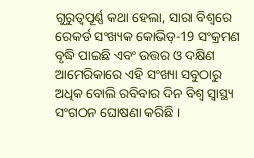ଗୁରୁତ୍ବପୂର୍ଣ୍ଣ କଥା ହେଲା, ସାରା ବିଶ୍ବରେ ରେକର୍ଡ ସଂଖ୍ୟକ କୋଭିଡ୍‌-19 ସଂକ୍ରମଣ ବୃଦ୍ଧି ପାଇଛି ଏବଂ ଉତ୍ତର ଓ ଦକ୍ଷିଣ ଆମେରିକାରେ ଏହି ସଂଖ୍ୟା ସବୁଠାରୁ ଅଧିକ ବୋଲି ରବିବାର ଦିନ ବିଶ୍ବ ସ୍ବାସ୍ଥ୍ୟ ସଂଗଠନ ଘୋଷଣା କରିଛି ।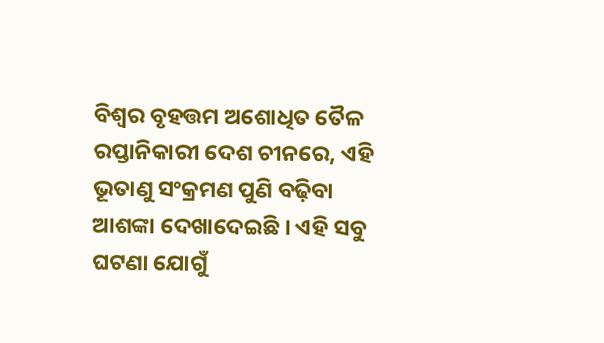ବିଶ୍ବର ବୃହତ୍ତମ ଅଶୋଧିତ ତୈଳ ରପ୍ତାନିକାରୀ ଦେଶ ଚୀନରେ, ଏହି ଭୂତାଣୁ ସଂକ୍ରମଣ ପୁଣି ବଢ଼ିବା ଆଶଙ୍କା ଦେଖାଦେଇଛି । ଏହି ସବୁ ଘଟଣା ଯୋଗୁଁ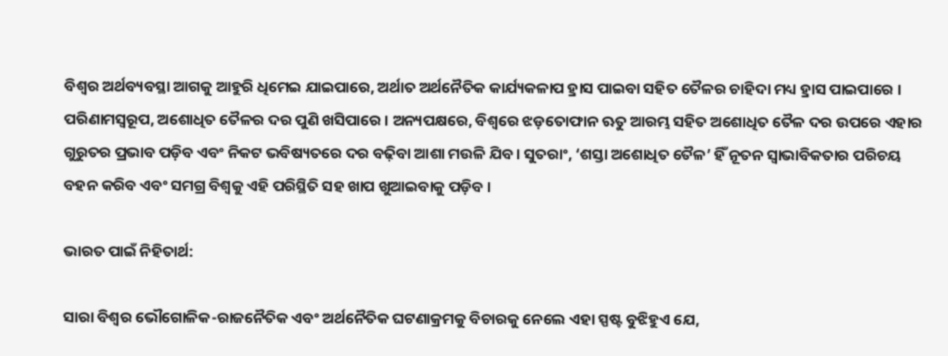ବିଶ୍ବର ଅର୍ଥବ୍ୟବସ୍ଥା ଆଗକୁ ଆହୁରି ଧିମେଇ ଯାଇପାରେ, ଅର୍ଥାତ ଅର୍ଥନୈତିକ କାର୍ଯ୍ୟକଳାପ ହ୍ରାସ ପାଇବା ସହିତ ତୈଳର ଚାହିଦା ମଧ୍ୟ ହ୍ରାସ ପାଇପାରେ । ପରିଣାମସ୍ବରୂପ, ଅଶୋଧିତ ତୈଳର ଦର ପୁଣି ଖସିପାରେ । ଅନ୍ୟପକ୍ଷରେ, ବିଶ୍ବରେ ଝଡ଼ତୋଫାନ ଋତୁ ଆରମ୍ଭ ସହିତ ଅଶୋଧିତ ତୈଳ ଦର ଉପରେ ଏହାର ଗୁରୁତର ପ୍ରଭାବ ପଡ଼ିବ ଏବଂ ନିକଟ ଭବିଷ୍ୟତରେ ଦର ବଢ଼ିବା ଆଶା ମଉଳି ଯିବ । ସୁତରାଂ, ‘ଶସ୍ତା ଅଶୋଧିତ ତୈଳ’ ହିଁ ନୂତନ ସ୍ବାଭାବିକତାର ପରିଚୟ ବହନ କରିବ ଏବଂ ସମଗ୍ର ବିଶ୍ବକୁ ଏହି ପରିସ୍ଥିତି ସହ ଖାପ ଖୁଆଇବାକୁ ପଡ଼ିବ ।

ଭାରତ ପାଇଁ ନିହିତାର୍ଥ:

ସାରା ବିଶ୍ବର ଭୌଗୋଳିକ-ରାଜନୈତିକ ଏବଂ ଅର୍ଥନୈତିକ ଘଟଣାକ୍ରମକୁ ବିଚାରକୁ ନେଲେ ଏହା ସ୍ପଷ୍ଟ ବୁଝିହୁଏ ଯେ,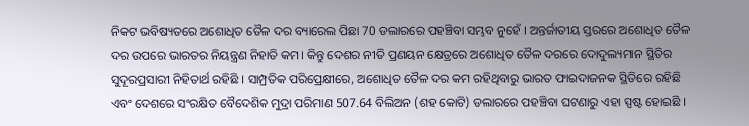ନିକଟ ଭବିଷ୍ୟତରେ ଅଶୋଧିତ ତୈଳ ଦର ବ୍ୟାରେଲ ପିଛା 70 ଡଲାରରେ ପହଞ୍ଚିବା ସମ୍ଭବ ନୁହେଁ । ଅନ୍ତର୍ଜାତୀୟ ସ୍ତରରେ ଅଶୋଧିତ ତୈଳ ଦର ଉପରେ ଭାରତର ନିୟନ୍ତ୍ରଣ ନିହାତି କମ। କିନ୍ତୁ ଦେଶର ନୀତି ପ୍ରଣୟନ କ୍ଷେତ୍ରରେ ଅଶୋଧିତ ତୈଳ ଦରରେ ଦୋଦୁଲ୍ୟମାନ ସ୍ଥିତିର ସୁଦୂରପ୍ରସାରୀ ନିହିତାର୍ଥ ରହିଛି । ସାମ୍ପ୍ରତିକ ପରିପ୍ରେକ୍ଷୀରେ, ଅଶୋଧିତ ତୈଳ ଦର କମ ରହିଥିବାରୁ ଭାରତ ଫାଇଦାଜନକ ସ୍ଥିତିରେ ରହିଛି ଏବଂ ଦେଶରେ ସଂରକ୍ଷିତ ବୈଦେଶିକ ମୁଦ୍ରା ପରିମାଣ 507.64 ବିଲିଅନ (ଶହ କୋଟି) ଡଲାରରେ ପହଞ୍ଚିବା ଘଟଣାରୁ ଏହା ସ୍ପଷ୍ଟ ହୋଇଛି ।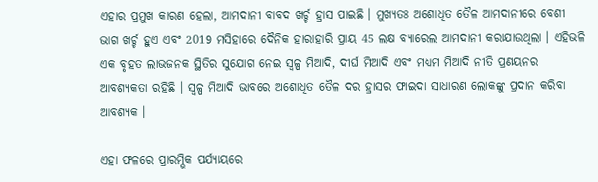ଏହାର ପ୍ରମୁଖ କାରଣ ହେଲା, ଆମଦାନୀ ବାବଦ ଖର୍ଚ୍ଚ ହ୍ରାସ ପାଇଛି । ମୁଖ୍ୟତଃ ଅଶୋଧିତ ତୈଳ ଆମଦାନୀରେ ବେଶୀ ଭାଗ ଖର୍ଚ୍ଚ ହୁଏ ଏବଂ 2019 ମସିହାରେ ଦୈନିକ ହାରାହାରି ପ୍ରାୟ 45 ଲକ୍ଷ ବ୍ୟାରେଲ ଆମଦାନୀ କରାଯାଉଥିଲା । ଏହିଭଳି ଏକ ବୃହତ ଲାଭଜନକ ସ୍ଥିତିର ସୁଯୋଗ ନେଇ ସ୍ବଳ୍ପ ମିଆଦି, ଦୀର୍ଘ ମିଆଦି ଏବଂ ମଧ୍ୟମ ମିଆଦି ନୀତି ପ୍ରଣୟନର ଆବଶ୍ୟକତା ରହିଛି । ସ୍ବଳ୍ପ ମିଆଦି ଭାବରେ ଅଶୋଧିତ ତୈଳ ଦର ହ୍ରାସର ଫାଇଦା ସାଧାରଣ ଲୋକଙ୍କୁ ପ୍ରଦାନ କରିବା ଆବଶ୍ୟକ ।

ଏହା ଫଳରେ ପ୍ରାରମ୍ଭିକ ପର୍ଯ୍ୟାୟରେ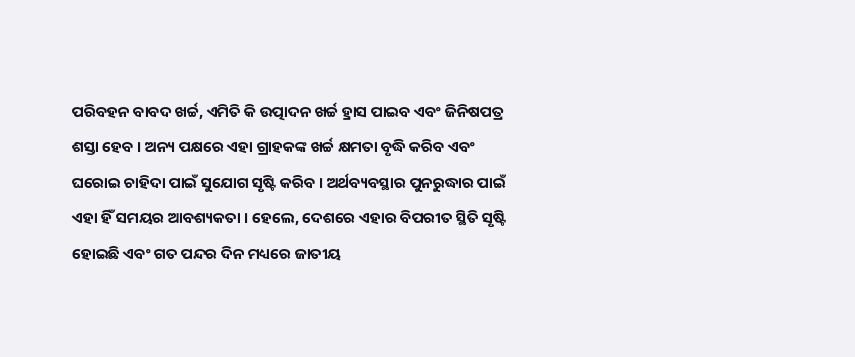ପରିବହନ ବାବଦ ଖର୍ଚ୍ଚ, ଏମିତି କି ଉତ୍ପାଦନ ଖର୍ଚ୍ଚ ହ୍ରାସ ପାଇବ ଏବଂ ଜିନିଷପତ୍ର ଶସ୍ତା ହେବ । ଅନ୍ୟ ପକ୍ଷରେ ଏହା ଗ୍ରାହକଙ୍କ ଖର୍ଚ୍ଚ କ୍ଷମତା ବୃଦ୍ଧି କରିବ ଏବଂ ଘରୋଇ ଚାହିଦା ପାଇଁ ସୁଯୋଗ ସୃଷ୍ଟି କରିବ । ଅର୍ଥବ୍ୟବସ୍ଥାର ପୁନରୁଦ୍ଧାର ପାଇଁ ଏହା ହିଁ ସମୟର ଆବଶ୍ୟକତା । ହେଲେ, ଦେଶରେ ଏହାର ବିପରୀତ ସ୍ଥିତି ସୃଷ୍ଟି ହୋଇଛି ଏବଂ ଗତ ପନ୍ଦର ଦିନ ମଧ୍ୟରେ ଜାତୀୟ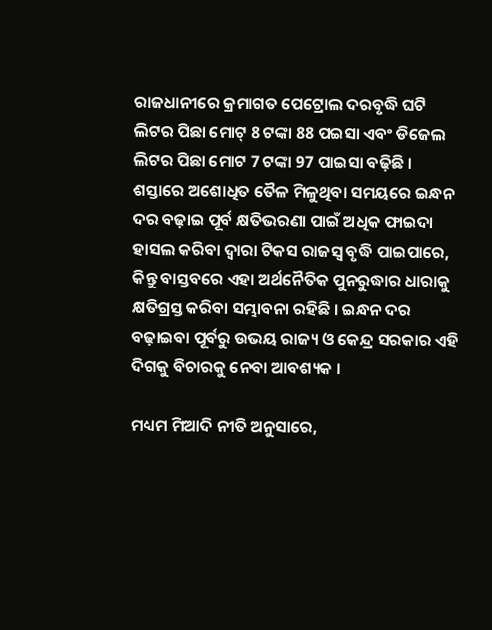ରାଜଧାନୀରେ କ୍ରମାଗତ ପେଟ୍ରୋଲ ଦରବୃଦ୍ଧି ଘଟି ଲିଟର ପିଛା ମୋଟ୍‌ 8 ଟଙ୍କା 88 ପଇସା ଏବଂ ଡିଜେଲ ଲିଟର ପିଛା ମୋଟ 7 ଟଙ୍କା 97 ପାଇସା ବଢ଼ିଛି । ଶସ୍ତାରେ ଅଶୋଧିତ ତୈଳ ମିଳୁଥିବା ସମୟରେ ଇନ୍ଧନ ଦର ବଢ଼ାଇ ପୂର୍ବ କ୍ଷତିଭରଣା ପାଇଁ ଅଧିକ ଫାଇଦା ହାସଲ କରିବା ଦ୍ବାରା ଟିକସ ରାଜସ୍ବ ବୃଦ୍ଧି ପାଇପାରେ, କିନ୍ତୁ ବାସ୍ତବରେ ଏହା ଅର୍ଥନୈତିକ ପୁନରୁଦ୍ଧାର ଧାରାକୁ କ୍ଷତିଗ୍ରସ୍ତ କରିବା ସମ୍ଭାବନା ରହିଛି । ଇନ୍ଧନ ଦର ବଢ଼ାଇବା ପୂର୍ବରୁ ଉଭୟ ରାଜ୍ୟ ଓ କେନ୍ଦ୍ର ସରକାର ଏହି ଦିଗକୁ ବିଚାରକୁ ନେବା ଆବଶ୍ୟକ ।

ମଧ୍ୟମ ମିଆଦି ନୀତି ଅନୁସାରେ,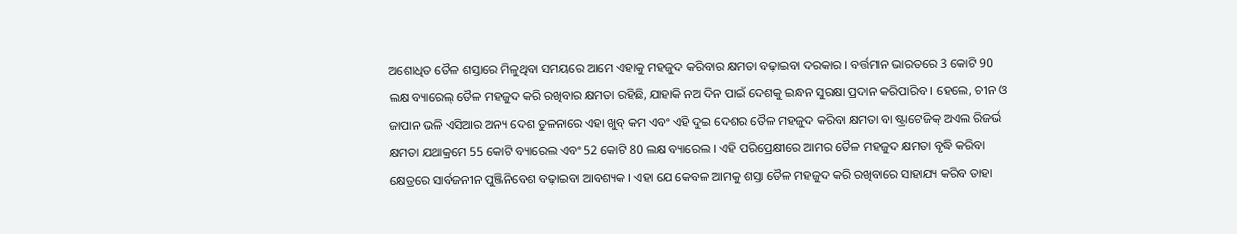ଅଶୋଧିତ ତୈଳ ଶସ୍ତାରେ ମିଳୁଥିବା ସମୟରେ ଆମେ ଏହାକୁ ମହଜୁଦ କରିବାର କ୍ଷମତା ବଢ଼ାଇବା ଦରକାର । ବର୍ତ୍ତମାନ ଭାରତରେ 3 କୋଟି 90 ଲକ୍ଷ ବ୍ୟାରେଲ୍‌ ତୈଳ ମହଜୁଦ କରି ରଖିବାର କ୍ଷମତା ରହିଛି, ଯାହାକି ନଅ ଦିନ ପାଇଁ ଦେଶକୁ ଇନ୍ଧନ ସୁରକ୍ଷା ପ୍ରଦାନ କରିପାରିବ । ହେଲେ, ଚୀନ ଓ ଜାପାନ ଭଳି ଏସିଆର ଅନ୍ୟ ଦେଶ ତୁଳନାରେ ଏହା ଖୁବ୍‌ କମ ଏବଂ ଏହି ଦୁଇ ଦେଶର ତୈଳ ମହଜୁଦ କରିବା କ୍ଷମତା ବା ଷ୍ଟ୍ରାଟେଜିକ୍‌ ଅଏଲ ରିଜର୍ଭ କ୍ଷମତା ଯଥାକ୍ରମେ 55 କୋଟି ବ୍ୟାରେଲ ଏବଂ 52 କୋଟି 80 ଲକ୍ଷ ବ୍ୟାରେଲ । ଏହି ପରିପ୍ରେକ୍ଷୀରେ ଆମର ତୈଳ ମହଜୁଦ କ୍ଷମତା ବୃଦ୍ଧି କରିବା କ୍ଷେତ୍ରରେ ସାର୍ବଜନୀନ ପୁଞ୍ଜିନିବେଶ ବଢ଼ାଇବା ଆବଶ୍ୟକ । ଏହା ଯେ କେବଳ ଆମକୁ ଶସ୍ତା ତୈଳ ମହଜୁଦ କରି ରଖିବାରେ ସାହାଯ୍ୟ କରିବ ତାହା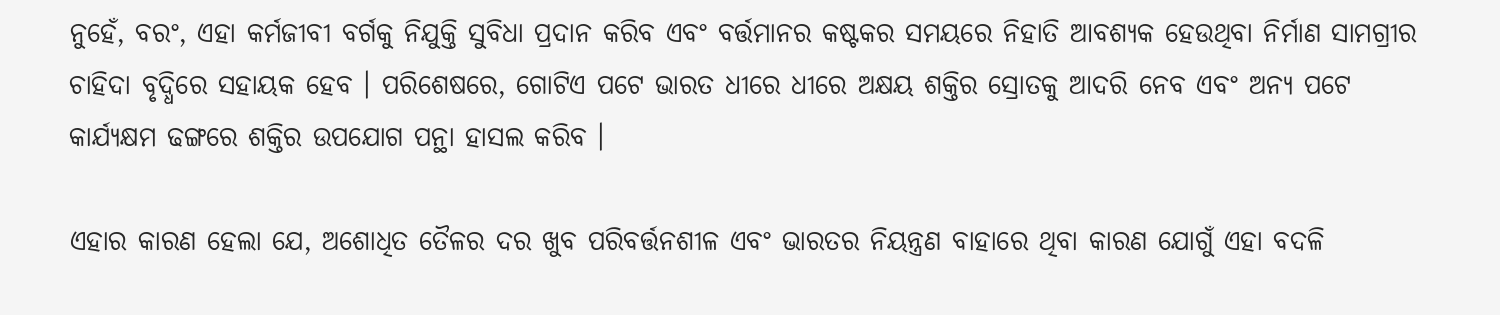ନୁହେଁ, ବରଂ, ଏହା କର୍ମଜୀବୀ ବର୍ଗକୁ ନିଯୁକ୍ତି ସୁବିଧା ପ୍ରଦାନ କରିବ ଏବଂ ବର୍ତ୍ତମାନର କଷ୍ଟକର ସମୟରେ ନିହାତି ଆବଶ୍ୟକ ହେଉଥିବା ନିର୍ମାଣ ସାମଗ୍ରୀର ଚାହିଦା ବୃଦ୍ଧିରେ ସହାୟକ ହେବ । ପରିଶେଷରେ, ଗୋଟିଏ ପଟେ ଭାରତ ଧୀରେ ଧୀରେ ଅକ୍ଷୟ ଶକ୍ତିର ସ୍ରୋତକୁ ଆଦରି ନେବ ଏବଂ ଅନ୍ୟ ପଟେ କାର୍ଯ୍ୟକ୍ଷମ ଢଙ୍ଗରେ ଶକ୍ତିର ଉପଯୋଗ ପନ୍ଥା ହାସଲ କରିବ ।

ଏହାର କାରଣ ହେଲା ଯେ, ଅଶୋଧିତ ତୈଳର ଦର ଖୁବ ପରିବର୍ତ୍ତନଶୀଳ ଏବଂ ଭାରତର ନିୟନ୍ତ୍ରଣ ବାହାରେ ଥିବା କାରଣ ଯୋଗୁଁ ଏହା ବଦଳି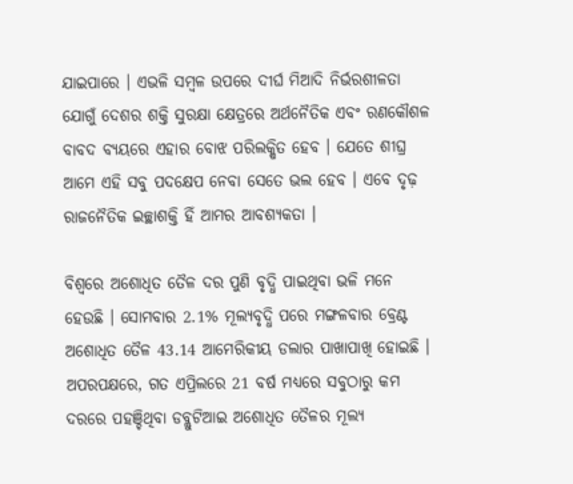ଯାଇପାରେ । ଏଭଳି ସମ୍ବଳ ଉପରେ ଦୀର୍ଘ ମିଆଦି ନିର୍ଭରଶୀଳତା ଯୋଗୁଁ ଦେଶର ଶକ୍ତି ସୁରକ୍ଷା କ୍ଷେତ୍ରରେ ଅର୍ଥନୈତିକ ଏବଂ ରଣକୌଶଳ ବାବଦ ବ୍ୟୟରେ ଏହାର ବୋଝ ପରିଲକ୍ଷିତ ହେବ । ଯେତେ ଶୀଘ୍ର ଆମେ ଏହି ସବୁ ପଦକ୍ଷେପ ନେବା ସେତେ ଭଲ ହେବ । ଏବେ ଦୃଢ଼ ରାଜନୈତିକ ଇଚ୍ଛାଶକ୍ତି ହିଁ ଆମର ଆବଶ୍ୟକତା ।

ବିଶ୍ବରେ ଅଶୋଧିତ ତୈଳ ଦର ପୁଣି ବୃଦ୍ଧି ପାଇଥିବା ଭଳି ମନେ ହେଉଛି । ସୋମବାର 2.1% ମୂଲ୍ୟବୃଦ୍ଧି ପରେ ମଙ୍ଗଳବାର ବ୍ରେଣ୍ଟ ଅଶୋଧିତ ତୈଳ 43.14 ଆମେରିକୀୟ ଡଲାର ପାଖାପାଖି ହୋଇଛି । ଅପରପକ୍ଷରେ, ଗତ ଏପ୍ରିଲରେ 21 ବର୍ଷ ମଧ୍ୟରେ ସବୁଠାରୁ କମ ଦରରେ ପହଞ୍ଚିଥିବା ଡବ୍ଲୁଟିଆଇ ଅଶୋଧିତ ତୈଳର ମୂଲ୍ୟ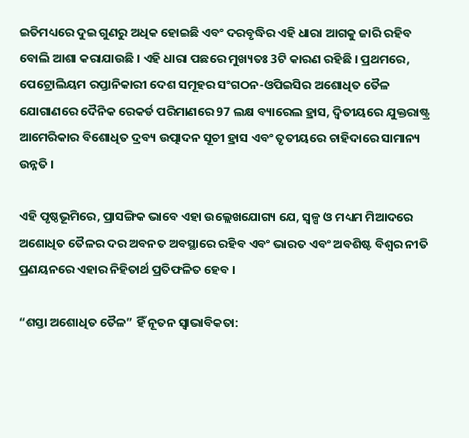ଇତିମଧ୍ୟରେ ଦୁଇ ଗୁଣରୁ ଅଧିକ ହୋଇଛି ଏବଂ ଦରବୃଦ୍ଧିର ଏହି ଧାରା ଆଗକୁ ଜାରି ରହିବ ବୋଲି ଆଶା କରାଯାଉଛି । ଏହି ଧାରା ପଛରେ ମୁଖ୍ୟତଃ 3ଟି କାରଣ ରହିଛି । ପ୍ରଥମରେ, ପେଟ୍ରୋଲିୟମ ରପ୍ତାନିକାରୀ ଦେଶ ସମୂହର ସଂଗଠନ-ଓପିଇସିର ଅଶୋଧିତ ତୈଳ ଯୋଗାଣରେ ଦୈନିକ ରେକର୍ଡ ପରିମାଣରେ 97 ଲକ୍ଷ ବ୍ୟାରେଲ ହ୍ରାସ, ଦ୍ବିତୀୟରେ ଯୁକ୍ତରାଷ୍ଟ୍ର ଆମେରିକାର ବିଶୋଧିତ ଦ୍ରବ୍ୟ ଉତ୍ପାଦନ ସୂଚୀ ହ୍ରାସ ଏବଂ ତୃତୀୟରେ ଚାହିଦାରେ ସାମାନ୍ୟ ଉନ୍ନତି ।

ଏହି ପୃଷ୍ଠଭୂମିରେ, ପ୍ରାସଙ୍ଗିକ ଭାବେ ଏହା ଉଲ୍ଲେଖଯୋଗ୍ୟ ଯେ, ସ୍ବଳ୍ପ ଓ ମଧ୍ୟମ ମିଆଦରେ ଅଶୋଧିତ ତୈଳର ଦର ଅବନତ ଅବସ୍ଥାରେ ରହିବ ଏବଂ ଭାରତ ଏବଂ ଅବଶିଷ୍ଟ ବିଶ୍ବର ନୀତି ପ୍ରଣୟନରେ ଏହାର ନିହିତାର୍ଥ ପ୍ରତିଫଳିତ ହେବ ।

“ଶସ୍ତା ଅଶୋଧିତ ତୈଳ” ହିଁ ନୂତନ ସ୍ବାଭାବିକତା: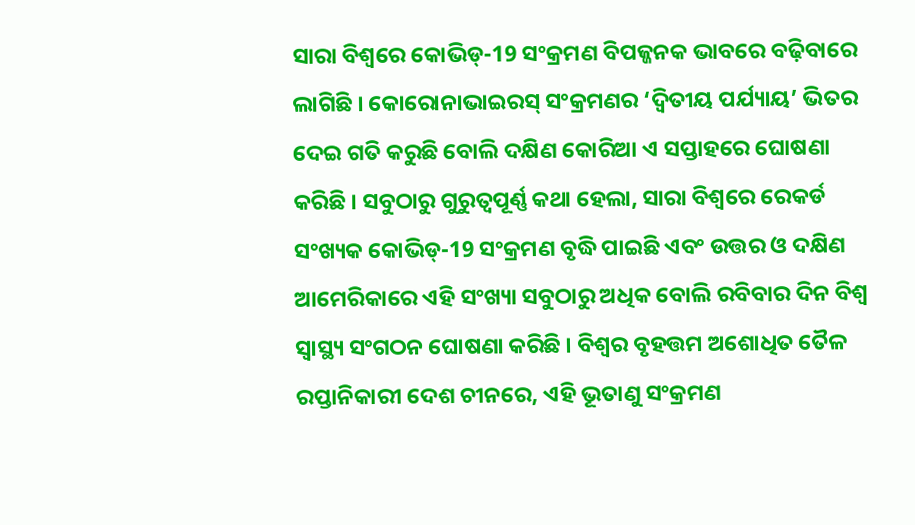ସାରା ବିଶ୍ବରେ କୋଭିଡ୍‌-19 ସଂକ୍ରମଣ ବିପଜ୍ଜନକ ଭାବରେ ବଢ଼ିବାରେ ଲାଗିଛି । କୋରୋନାଭାଇରସ୍‌ ସଂକ୍ରମଣର ‘ଦ୍ବିତୀୟ ପର୍ଯ୍ୟାୟ’ ଭିତର ଦେଇ ଗତି କରୁଛି ବୋଲି ଦକ୍ଷିଣ କୋରିଆ ଏ ସପ୍ତାହରେ ଘୋଷଣା କରିଛି । ସବୁଠାରୁ ଗୁରୁତ୍ବପୂର୍ଣ୍ଣ କଥା ହେଲା, ସାରା ବିଶ୍ବରେ ରେକର୍ଡ ସଂଖ୍ୟକ କୋଭିଡ୍‌-19 ସଂକ୍ରମଣ ବୃଦ୍ଧି ପାଇଛି ଏବଂ ଉତ୍ତର ଓ ଦକ୍ଷିଣ ଆମେରିକାରେ ଏହି ସଂଖ୍ୟା ସବୁଠାରୁ ଅଧିକ ବୋଲି ରବିବାର ଦିନ ବିଶ୍ବ ସ୍ବାସ୍ଥ୍ୟ ସଂଗଠନ ଘୋଷଣା କରିଛି । ବିଶ୍ବର ବୃହତ୍ତମ ଅଶୋଧିତ ତୈଳ ରପ୍ତାନିକାରୀ ଦେଶ ଚୀନରେ, ଏହି ଭୂତାଣୁ ସଂକ୍ରମଣ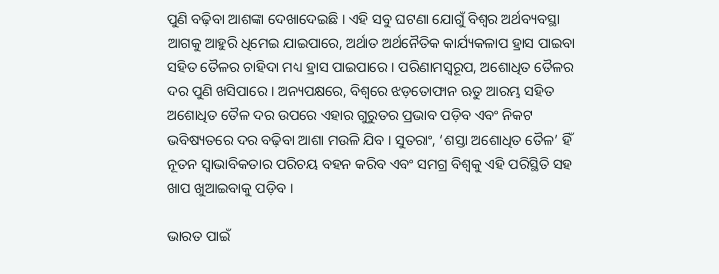ପୁଣି ବଢ଼ିବା ଆଶଙ୍କା ଦେଖାଦେଇଛି । ଏହି ସବୁ ଘଟଣା ଯୋଗୁଁ ବିଶ୍ବର ଅର୍ଥବ୍ୟବସ୍ଥା ଆଗକୁ ଆହୁରି ଧିମେଇ ଯାଇପାରେ, ଅର୍ଥାତ ଅର୍ଥନୈତିକ କାର୍ଯ୍ୟକଳାପ ହ୍ରାସ ପାଇବା ସହିତ ତୈଳର ଚାହିଦା ମଧ୍ୟ ହ୍ରାସ ପାଇପାରେ । ପରିଣାମସ୍ବରୂପ, ଅଶୋଧିତ ତୈଳର ଦର ପୁଣି ଖସିପାରେ । ଅନ୍ୟପକ୍ଷରେ, ବିଶ୍ବରେ ଝଡ଼ତୋଫାନ ଋତୁ ଆରମ୍ଭ ସହିତ ଅଶୋଧିତ ତୈଳ ଦର ଉପରେ ଏହାର ଗୁରୁତର ପ୍ରଭାବ ପଡ଼ିବ ଏବଂ ନିକଟ ଭବିଷ୍ୟତରେ ଦର ବଢ଼ିବା ଆଶା ମଉଳି ଯିବ । ସୁତରାଂ, ‘ଶସ୍ତା ଅଶୋଧିତ ତୈଳ’ ହିଁ ନୂତନ ସ୍ବାଭାବିକତାର ପରିଚୟ ବହନ କରିବ ଏବଂ ସମଗ୍ର ବିଶ୍ବକୁ ଏହି ପରିସ୍ଥିତି ସହ ଖାପ ଖୁଆଇବାକୁ ପଡ଼ିବ ।

ଭାରତ ପାଇଁ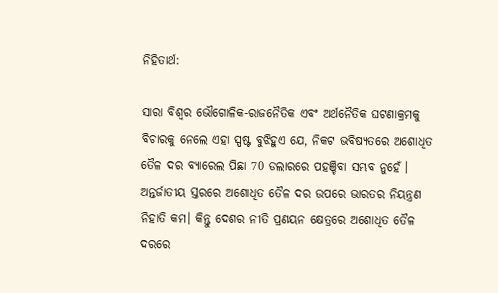ନିହିତାର୍ଥ:

ସାରା ବିଶ୍ବର ଭୌଗୋଳିକ-ରାଜନୈତିକ ଏବଂ ଅର୍ଥନୈତିକ ଘଟଣାକ୍ରମକୁ ବିଚାରକୁ ନେଲେ ଏହା ସ୍ପଷ୍ଟ ବୁଝିହୁଏ ଯେ, ନିକଟ ଭବିଷ୍ୟତରେ ଅଶୋଧିତ ତୈଳ ଦର ବ୍ୟାରେଲ ପିଛା 70 ଡଲାରରେ ପହଞ୍ଚିବା ସମ୍ଭବ ନୁହେଁ । ଅନ୍ତର୍ଜାତୀୟ ସ୍ତରରେ ଅଶୋଧିତ ତୈଳ ଦର ଉପରେ ଭାରତର ନିୟନ୍ତ୍ରଣ ନିହାତି କମ। କିନ୍ତୁ ଦେଶର ନୀତି ପ୍ରଣୟନ କ୍ଷେତ୍ରରେ ଅଶୋଧିତ ତୈଳ ଦରରେ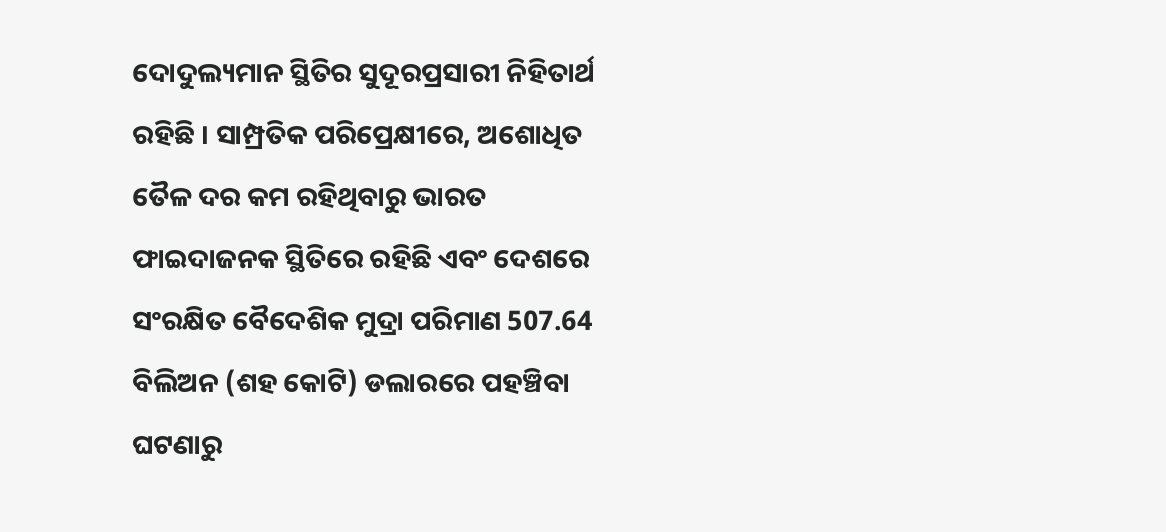ଦୋଦୁଲ୍ୟମାନ ସ୍ଥିତିର ସୁଦୂରପ୍ରସାରୀ ନିହିତାର୍ଥ ରହିଛି । ସାମ୍ପ୍ରତିକ ପରିପ୍ରେକ୍ଷୀରେ, ଅଶୋଧିତ ତୈଳ ଦର କମ ରହିଥିବାରୁ ଭାରତ ଫାଇଦାଜନକ ସ୍ଥିତିରେ ରହିଛି ଏବଂ ଦେଶରେ ସଂରକ୍ଷିତ ବୈଦେଶିକ ମୁଦ୍ରା ପରିମାଣ 507.64 ବିଲିଅନ (ଶହ କୋଟି) ଡଲାରରେ ପହଞ୍ଚିବା ଘଟଣାରୁ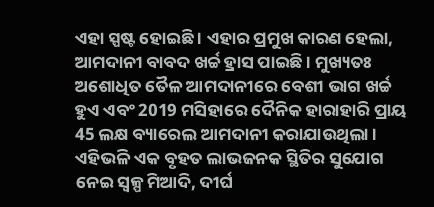ଏହା ସ୍ପଷ୍ଟ ହୋଇଛି । ଏହାର ପ୍ରମୁଖ କାରଣ ହେଲା, ଆମଦାନୀ ବାବଦ ଖର୍ଚ୍ଚ ହ୍ରାସ ପାଇଛି । ମୁଖ୍ୟତଃ ଅଶୋଧିତ ତୈଳ ଆମଦାନୀରେ ବେଶୀ ଭାଗ ଖର୍ଚ୍ଚ ହୁଏ ଏବଂ 2019 ମସିହାରେ ଦୈନିକ ହାରାହାରି ପ୍ରାୟ 45 ଲକ୍ଷ ବ୍ୟାରେଲ ଆମଦାନୀ କରାଯାଉଥିଲା । ଏହିଭଳି ଏକ ବୃହତ ଲାଭଜନକ ସ୍ଥିତିର ସୁଯୋଗ ନେଇ ସ୍ବଳ୍ପ ମିଆଦି, ଦୀର୍ଘ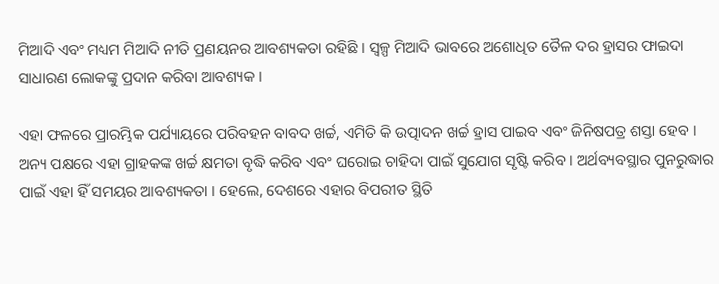ମିଆଦି ଏବଂ ମଧ୍ୟମ ମିଆଦି ନୀତି ପ୍ରଣୟନର ଆବଶ୍ୟକତା ରହିଛି । ସ୍ବଳ୍ପ ମିଆଦି ଭାବରେ ଅଶୋଧିତ ତୈଳ ଦର ହ୍ରାସର ଫାଇଦା ସାଧାରଣ ଲୋକଙ୍କୁ ପ୍ରଦାନ କରିବା ଆବଶ୍ୟକ ।

ଏହା ଫଳରେ ପ୍ରାରମ୍ଭିକ ପର୍ଯ୍ୟାୟରେ ପରିବହନ ବାବଦ ଖର୍ଚ୍ଚ, ଏମିତି କି ଉତ୍ପାଦନ ଖର୍ଚ୍ଚ ହ୍ରାସ ପାଇବ ଏବଂ ଜିନିଷପତ୍ର ଶସ୍ତା ହେବ । ଅନ୍ୟ ପକ୍ଷରେ ଏହା ଗ୍ରାହକଙ୍କ ଖର୍ଚ୍ଚ କ୍ଷମତା ବୃଦ୍ଧି କରିବ ଏବଂ ଘରୋଇ ଚାହିଦା ପାଇଁ ସୁଯୋଗ ସୃଷ୍ଟି କରିବ । ଅର୍ଥବ୍ୟବସ୍ଥାର ପୁନରୁଦ୍ଧାର ପାଇଁ ଏହା ହିଁ ସମୟର ଆବଶ୍ୟକତା । ହେଲେ, ଦେଶରେ ଏହାର ବିପରୀତ ସ୍ଥିତି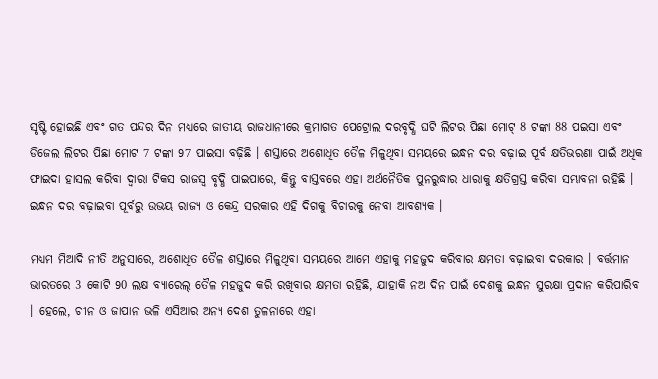ସୃଷ୍ଟି ହୋଇଛି ଏବଂ ଗତ ପନ୍ଦର ଦିନ ମଧ୍ୟରେ ଜାତୀୟ ରାଜଧାନୀରେ କ୍ରମାଗତ ପେଟ୍ରୋଲ ଦରବୃଦ୍ଧି ଘଟି ଲିଟର ପିଛା ମୋଟ୍‌ 8 ଟଙ୍କା 88 ପଇସା ଏବଂ ଡିଜେଲ ଲିଟର ପିଛା ମୋଟ 7 ଟଙ୍କା 97 ପାଇସା ବଢ଼ିଛି । ଶସ୍ତାରେ ଅଶୋଧିତ ତୈଳ ମିଳୁଥିବା ସମୟରେ ଇନ୍ଧନ ଦର ବଢ଼ାଇ ପୂର୍ବ କ୍ଷତିଭରଣା ପାଇଁ ଅଧିକ ଫାଇଦା ହାସଲ କରିବା ଦ୍ବାରା ଟିକସ ରାଜସ୍ବ ବୃଦ୍ଧି ପାଇପାରେ, କିନ୍ତୁ ବାସ୍ତବରେ ଏହା ଅର୍ଥନୈତିକ ପୁନରୁଦ୍ଧାର ଧାରାକୁ କ୍ଷତିଗ୍ରସ୍ତ କରିବା ସମ୍ଭାବନା ରହିଛି । ଇନ୍ଧନ ଦର ବଢ଼ାଇବା ପୂର୍ବରୁ ଉଭୟ ରାଜ୍ୟ ଓ କେନ୍ଦ୍ର ସରକାର ଏହି ଦିଗକୁ ବିଚାରକୁ ନେବା ଆବଶ୍ୟକ ।

ମଧ୍ୟମ ମିଆଦି ନୀତି ଅନୁସାରେ, ଅଶୋଧିତ ତୈଳ ଶସ୍ତାରେ ମିଳୁଥିବା ସମୟରେ ଆମେ ଏହାକୁ ମହଜୁଦ କରିବାର କ୍ଷମତା ବଢ଼ାଇବା ଦରକାର । ବର୍ତ୍ତମାନ ଭାରତରେ 3 କୋଟି 90 ଲକ୍ଷ ବ୍ୟାରେଲ୍‌ ତୈଳ ମହଜୁଦ କରି ରଖିବାର କ୍ଷମତା ରହିଛି, ଯାହାକି ନଅ ଦିନ ପାଇଁ ଦେଶକୁ ଇନ୍ଧନ ସୁରକ୍ଷା ପ୍ରଦାନ କରିପାରିବ । ହେଲେ, ଚୀନ ଓ ଜାପାନ ଭଳି ଏସିଆର ଅନ୍ୟ ଦେଶ ତୁଳନାରେ ଏହା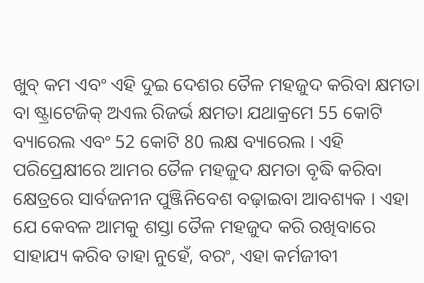ଖୁବ୍‌ କମ ଏବଂ ଏହି ଦୁଇ ଦେଶର ତୈଳ ମହଜୁଦ କରିବା କ୍ଷମତା ବା ଷ୍ଟ୍ରାଟେଜିକ୍‌ ଅଏଲ ରିଜର୍ଭ କ୍ଷମତା ଯଥାକ୍ରମେ 55 କୋଟି ବ୍ୟାରେଲ ଏବଂ 52 କୋଟି 80 ଲକ୍ଷ ବ୍ୟାରେଲ । ଏହି ପରିପ୍ରେକ୍ଷୀରେ ଆମର ତୈଳ ମହଜୁଦ କ୍ଷମତା ବୃଦ୍ଧି କରିବା କ୍ଷେତ୍ରରେ ସାର୍ବଜନୀନ ପୁଞ୍ଜିନିବେଶ ବଢ଼ାଇବା ଆବଶ୍ୟକ । ଏହା ଯେ କେବଳ ଆମକୁ ଶସ୍ତା ତୈଳ ମହଜୁଦ କରି ରଖିବାରେ ସାହାଯ୍ୟ କରିବ ତାହା ନୁହେଁ, ବରଂ, ଏହା କର୍ମଜୀବୀ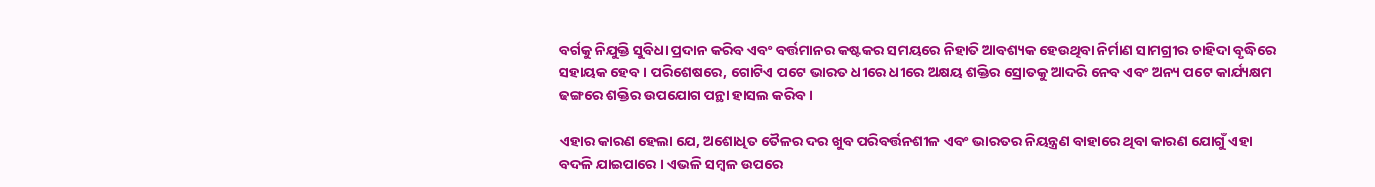ବର୍ଗକୁ ନିଯୁକ୍ତି ସୁବିଧା ପ୍ରଦାନ କରିବ ଏବଂ ବର୍ତ୍ତମାନର କଷ୍ଟକର ସମୟରେ ନିହାତି ଆବଶ୍ୟକ ହେଉଥିବା ନିର୍ମାଣ ସାମଗ୍ରୀର ଚାହିଦା ବୃଦ୍ଧିରେ ସହାୟକ ହେବ । ପରିଶେଷରେ, ଗୋଟିଏ ପଟେ ଭାରତ ଧୀରେ ଧୀରେ ଅକ୍ଷୟ ଶକ୍ତିର ସ୍ରୋତକୁ ଆଦରି ନେବ ଏବଂ ଅନ୍ୟ ପଟେ କାର୍ଯ୍ୟକ୍ଷମ ଢଙ୍ଗରେ ଶକ୍ତିର ଉପଯୋଗ ପନ୍ଥା ହାସଲ କରିବ ।

ଏହାର କାରଣ ହେଲା ଯେ, ଅଶୋଧିତ ତୈଳର ଦର ଖୁବ ପରିବର୍ତ୍ତନଶୀଳ ଏବଂ ଭାରତର ନିୟନ୍ତ୍ରଣ ବାହାରେ ଥିବା କାରଣ ଯୋଗୁଁ ଏହା ବଦଳି ଯାଇପାରେ । ଏଭଳି ସମ୍ବଳ ଉପରେ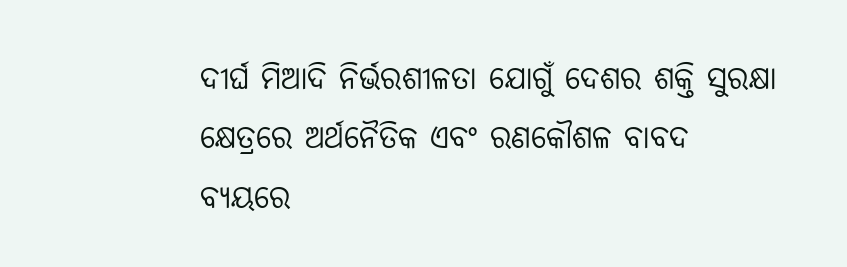ଦୀର୍ଘ ମିଆଦି ନିର୍ଭରଶୀଳତା ଯୋଗୁଁ ଦେଶର ଶକ୍ତି ସୁରକ୍ଷା କ୍ଷେତ୍ରରେ ଅର୍ଥନୈତିକ ଏବଂ ରଣକୌଶଳ ବାବଦ ବ୍ୟୟରେ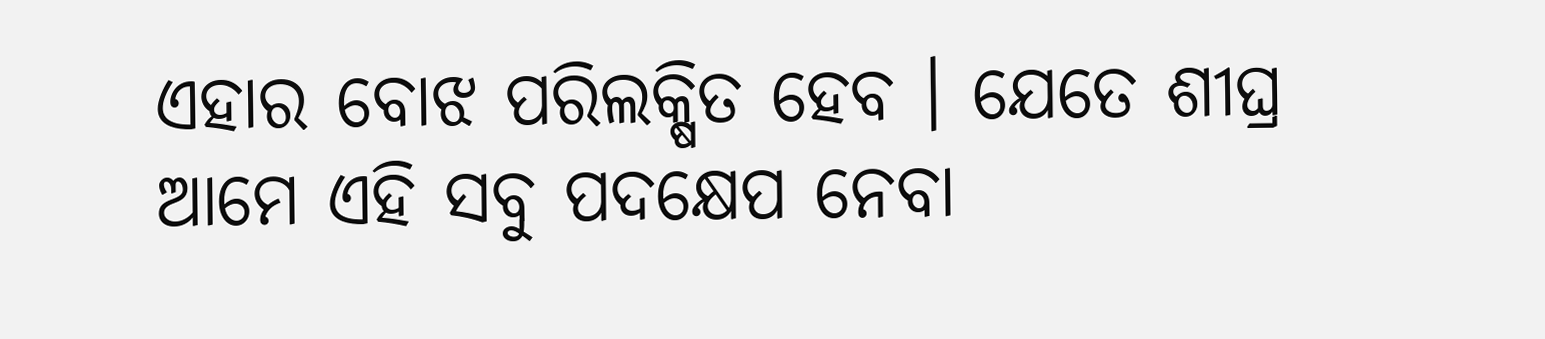ଏହାର ବୋଝ ପରିଲକ୍ଷିତ ହେବ । ଯେତେ ଶୀଘ୍ର ଆମେ ଏହି ସବୁ ପଦକ୍ଷେପ ନେବା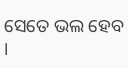ସେତେ ଭଲ ହେବ ।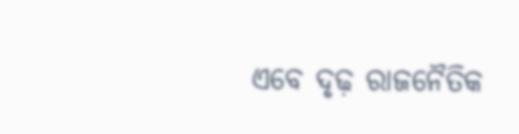ଏବେ ଦୃଢ଼ ରାଜନୈତିକ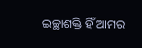ଇଚ୍ଛାଶକ୍ତି ହିଁ ଆମର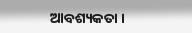ଆବଶ୍ୟକତା ।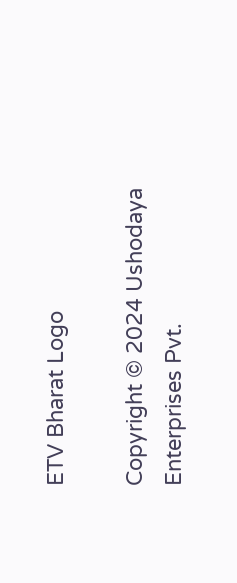ETV Bharat Logo

Copyright © 2024 Ushodaya Enterprises Pvt.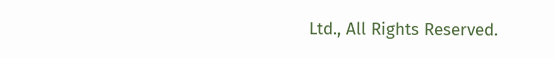Ltd., All Rights Reserved.